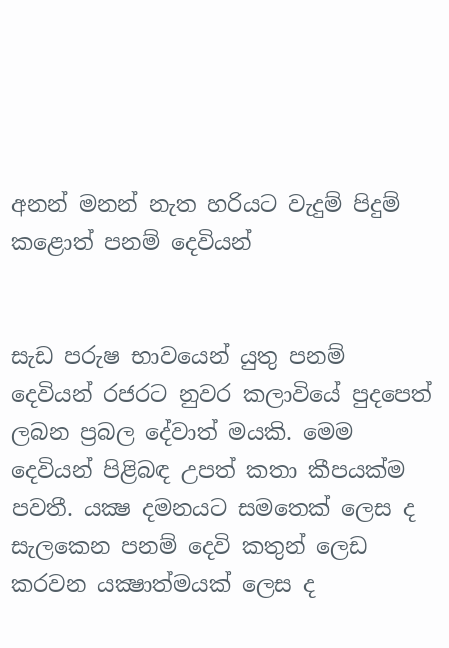අනන් මනන් නැත හරියට වැදුම් පිදුම් කළොත් පනම් දෙවියන්


සැඩ පරුෂ භාවයෙන් යුතු පනම් දෙවියන් රජරට නුවර කලාවියේ පුදපෙත් ලබන ප්‍රබල දේවාත් මයකි. මෙම දෙවියන් පිළිබඳ උපත් කතා කීපයක්ම පවතී. යක්‍ෂ දමනයට සමතෙක් ලෙස ද සැලකෙන පනම් දෙවි කතුන් ලෙඩ කරවන යක්‍ෂාත්මයක් ලෙස ද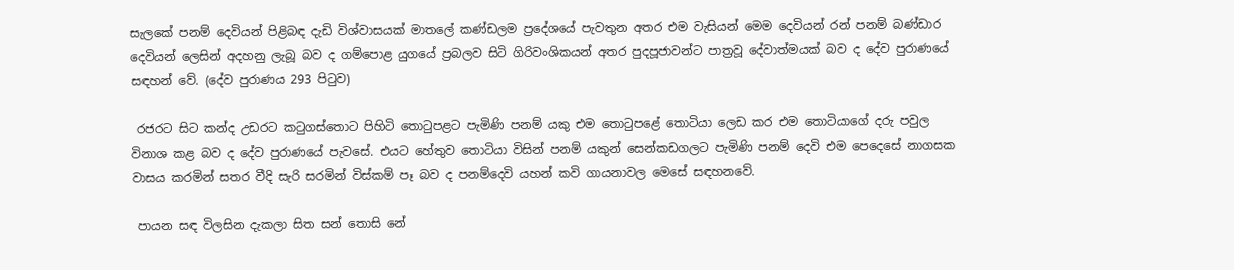සැලකේ පනම් දෙවියන් පිළිබඳ දැඩි විශ්වාසයක් මාතලේ කණ්ඩලම ප්‍රදේශයේ පැවතුන අතර එම වැසියන් මෙම දෙවියන් රන් පනම් බණ්ඩාර දෙවියන් ලෙසින් අදහනු ලැබූ බව ද ගම්පොළ යුගයේ ප්‍රබලව සිටි ගිරිවංශිකයන් අතර පුදපූජාවන්ට පාත්‍රවූ දේවාත්මයක් බව ද දේව පුරාණයේ සඳහන් වේ. (දේව පුරාණය 293 පිටුව)

 රජරට සිට කන්ද උඩරට කටුගස්තොට පිහිටි තොටුපළට පැමිණි පනම් යකු එම තොටුපළේ තොටියා ලෙඩ කර එම තොටියාගේ දරු පවුල විනාශ කළ බව ද දේව පුරාණයේ පැවසේ. එයට හේතුව තොටියා විසින් පනම් යකුන් සෙන්කඩගලට පැමිණි පනම් දෙවි එම පෙදෙසේ නාගසක වාසය කරමින් සතර වීදි සැරි සරමින් විස්කම් පෑ බව ද පනම්දෙවි යහන් කවි ගායනාවල මෙසේ සඳහනවේ.

 පායන සඳ විලසින දැකලා සිත සන් තොසි නේ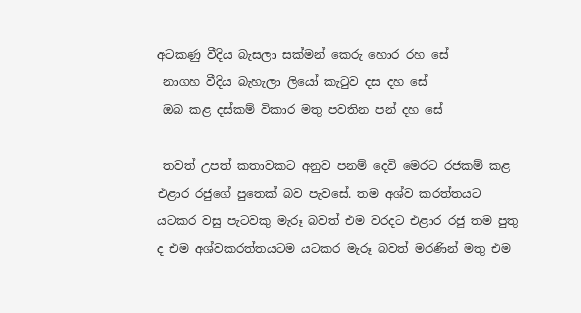අටකණු වීදිය බැසලා සක්මන් කෙරු හොර රහ සේ
 නාගහ වීදිය බැහැලා ලියෝ කැටුව දස දහ සේ
 ඔබ කළ දස්කම් විකාර මතු පවතින පන් දහ සේ

 තවත් උපත් කතාවකට අනුව පනම් දෙවි මෙරට රජකම් කළ එළාර රජුගේ පුතෙක් බව පැවසේ. තම අශ්ව කරත්තයට යටකර වසු පැටවකු මැරූ බවත් එම වරදට එළාර රජු තම පුතු ද එම අශ්වකරත්තයටම යටකර මැරූ බවත් මරණින් මතු එම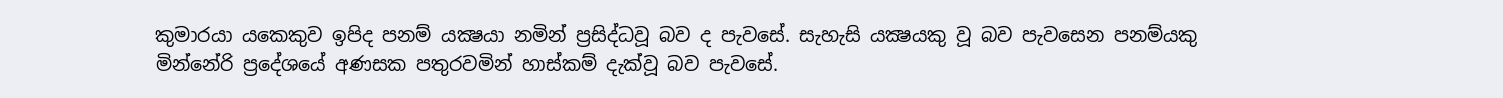කුමාරයා යකෙකුව ඉපිද පනම් යක්‍ෂයා නමින් ප්‍රසිද්ධවූ බව ද පැවසේ. සැහැසි යක්‍ෂයකු වූ බව පැවසෙන පනම්යකු මින්නේරි ප්‍රදේශයේ අණසක පතුරවමින් හාස්කම් දැක්වූ බව පැවසේ.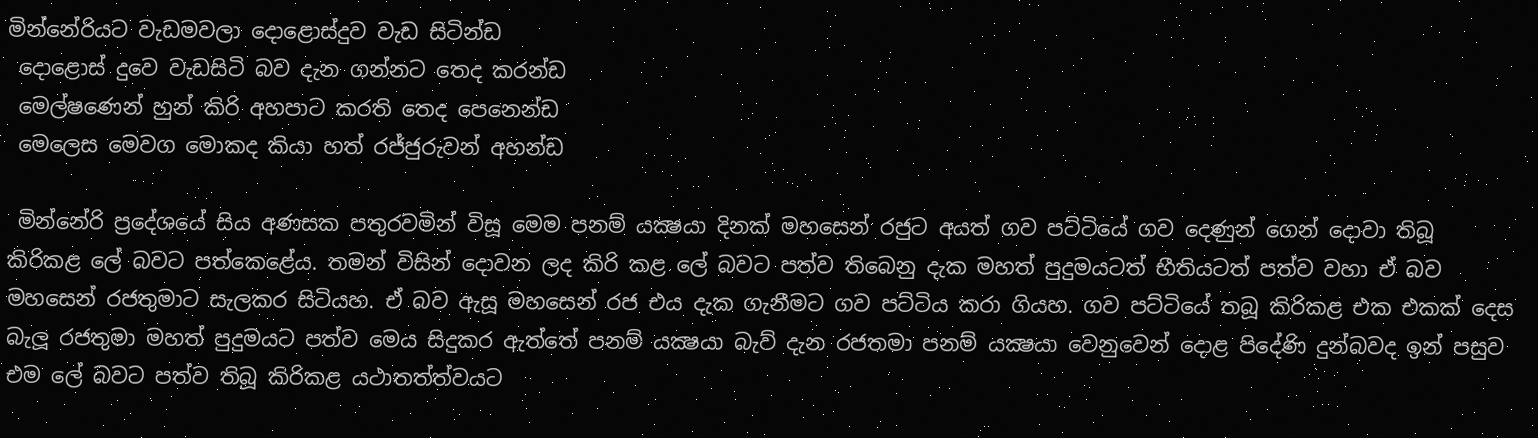මින්නේරියට වැඩමවලා දොළොස්දුව වැඩ සිටින්ඩ
 දොළොස් දුවෙ වැඩසිටි බව දැන ගන්නට තෙද කරන්ඩ
 මෙල්ෂණෙන් හුන් කිරි අහපාට කරති තෙද පෙනෙන්ඩ
 මෙලෙස මෙවග මොකද කියා හත් රජ්ජුරුවන් අහන්ඩ

 මින්නේරි ප්‍රදේශයේ සිය අණසක පතුරවමින් විසූ මෙම පනම් යක්‍ෂයා දිනක් මහසෙන් රජුට අයත් ගව පට්ටියේ ගව දෙණුන් ගෙන් දොවා තිබූ කිරිකළ ලේ බවට පත්කෙළේය. තමන් විසින් දොවන ලද කිරි කළ ලේ බවට පත්ව තිබෙනු දැක මහත් පුදුමයටත් භීතියටත් පත්ව වහා ඒ බව මහසෙන් රජතුමාට සැලකර සිටියහ. ඒ බව ඇසූ මහසෙන් රජ එය දැක ගැනීමට ගව පට්ටිය කරා ගියහ. ගව පට්ටියේ තබූ කිරිකළ එක එකක් දෙස බැලූ රජතුමා මහත් පුදුමයට පත්ව මෙය සිදුකර ඇත්තේ පනම් යක්‍ෂයා බැව් දැන රජතමා පනම් යක්‍ෂයා වෙනුවෙන් දොළ පිදේණි දුන්බවද ඉන් පසුව එම ලේ බවට පත්ව තිබූ කිරිකළ යථාතත්ත්වයට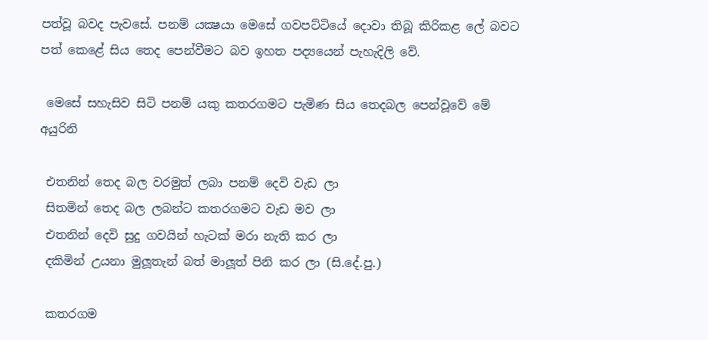පත්වූ බවද පැවසේ. පනම් යක්‍ෂයා මෙසේ ගවපට්ටියේ දොවා තිබූ කිරිකළ ලේ බවට පත් කෙළේ සිය තෙද පෙන්වීමට බව ඉහත පද්‍යයෙන් පැහැදිලි වේ.

 මෙසේ සහැසිව සිටි පනම් යකු කතරගමට පැමිණ සිය තෙදබල පෙන්වූවේ මේ අයුරිනි

 එතනින් තෙද බල වරමුත් ලබා පනම් දෙවි වැඩ ලා
 සිතමින් තෙද බල ලබන්ට කතරගමට වැඩ මව ලා
 එතනින් දෙවි සුදු ගවයින් හැටක් මරා නැති කර ලා
 දකිමින් උයනා මුලූතැන් බත් මාලූත් පිනි කර ලා (සි.දේ.පු.)

 කතරගම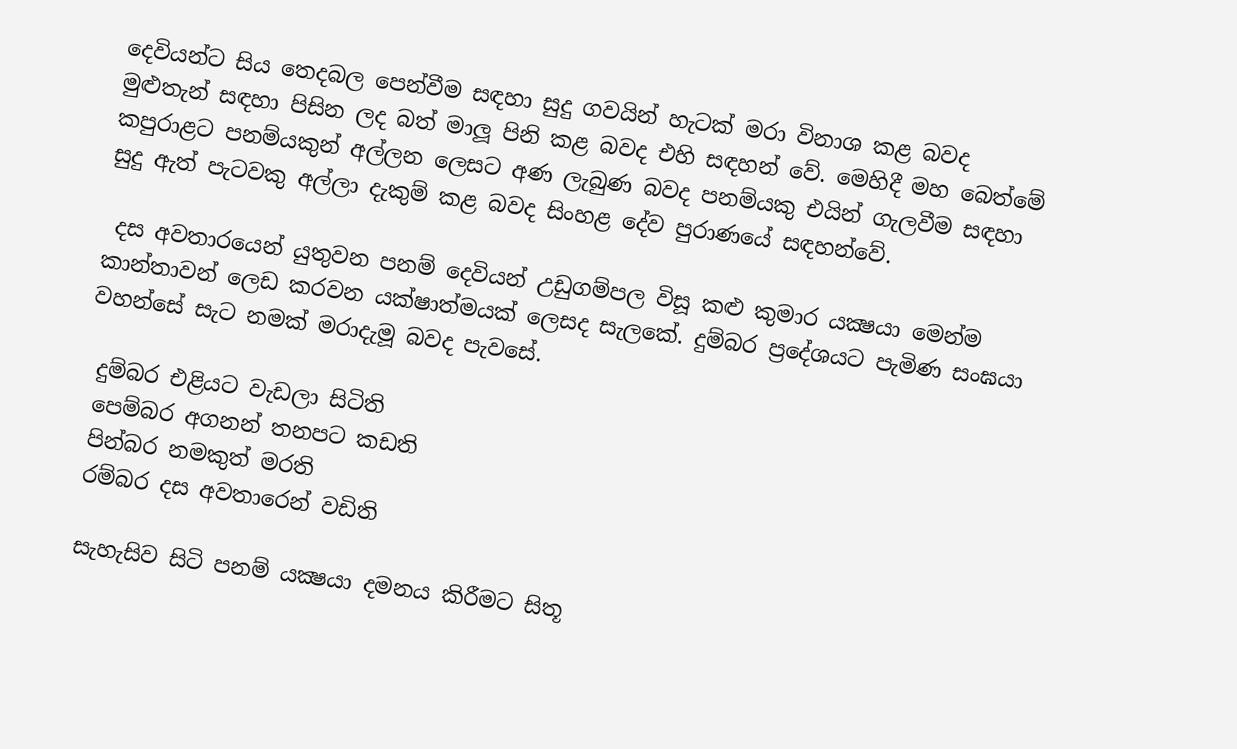දෙවියන්ට සිය තෙදබල පෙන්වීම සඳහා සුදු ගවයින් හැටක් මරා විනාශ කළ බවද මුළුතැන් සඳහා පිසින ලද බත් මාලූ පිනි කළ බවද එහි සඳහන් වේ. මෙහිදී මහ බෙත්මේ කපුරාළට පනම්යකුන් අල්ලන ලෙසට අණ ලැබුණ බවද පනම්යකු එයින් ගැලවීම සඳහා සුදු ඇත් පැටවකු අල්ලා දැකුම් කළ බවද සිංහළ දේව පුරාණයේ සඳහන්වේ.

 දස අවතාරයෙන් යුතුවන පනම් දෙවියන් උඩුගම්පල විසූ කළු කුමාර යක්‍ෂයා මෙන්ම කාන්තාවන් ලෙඩ කරවන යක්ෂාත්මයක් ලෙසද සැලකේ. දුම්බර ප්‍රදේශයට පැමිණ සංඝයා වහන්සේ සැට නමක් මරාදැමූ බවද පැවසේ.

 දුම්බර එළියට වැඩලා සිටිති
 පෙම්බර අගනන් තනපට කඩති
 පින්බර නමකුත් මරති
 රම්බර දස අවතාරෙන් වඩිති

 සැහැසිව සිටි පනම් යක්‍ෂයා දමනය කිරීමට සිතූ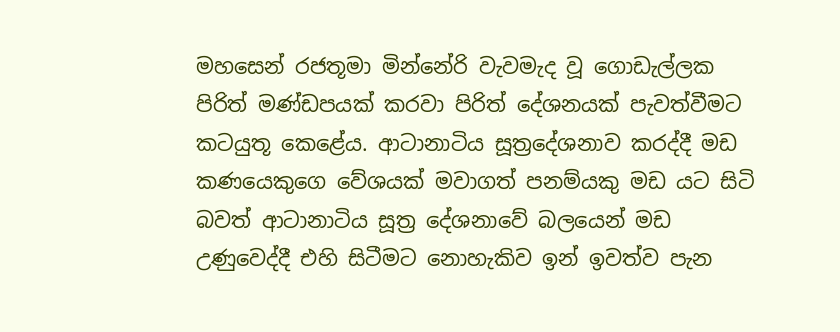මහසෙන් රජතූමා මින්නේරි වැවමැද වූ ගොඩැල්ලක පිරිත් මණ්ඩපයක් කරවා පිරිත් දේශනයක් පැවත්වීමට කටයුතූ කෙළේය. ආටානාටිය සූත්‍රදේශනාව කරද්දී මඩ කණයෙකුගෙ වේශයක් මවාගත් පනම්යකු මඩ යට සිටි බවත් ආටානාටිය සූත්‍ර දේශනාවේ බලයෙන් මඩ උණුවෙද්දී එහි සිටීමට නොහැකිව ඉන් ඉවත්ව පැන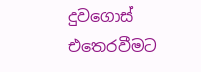දුවගොස් එතෙරවීමට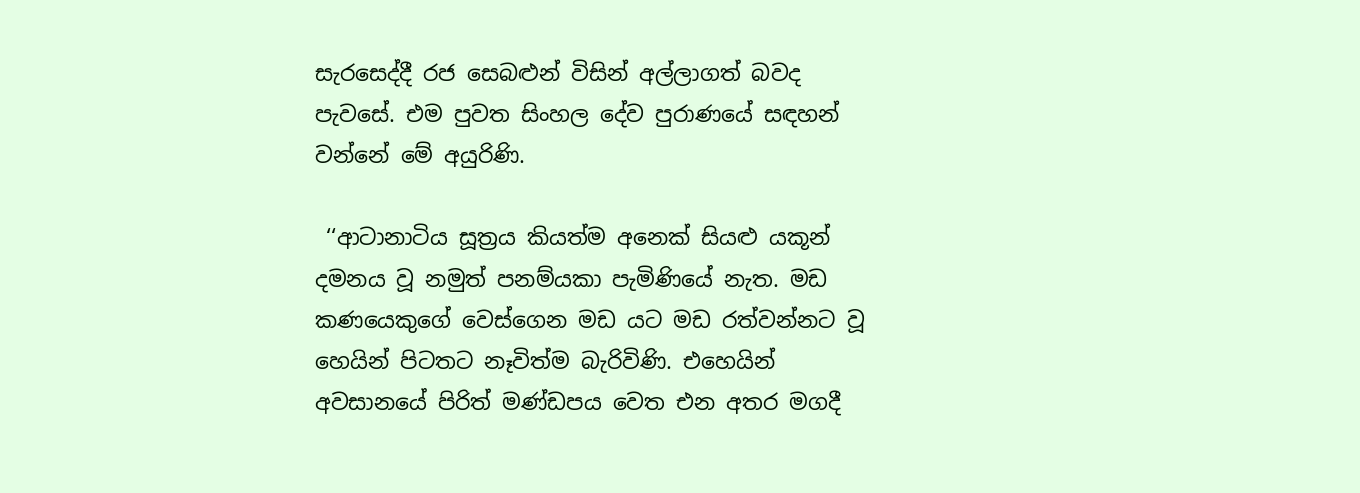සැරසෙද්දී රජ සෙබළුන් විසින් අල්ලාගත් බවද පැවසේ. එම පුවත සිංහල දේව පුරාණයේ සඳහන් වන්නේ මේ අයුරිණි.

 ‘‘ආටානාටිය සූත්‍රය කියත්ම අනෙක් සියළු යකූන් දමනය වූ නමුත් පනම්යකා පැමිණියේ නැත. මඩ කණයෙකුගේ වෙස්ගෙන මඩ යට මඩ රත්වන්නට වූ හෙයින් පිටතට නෑවිත්ම බැරිවිණි. එහෙයින් අවසානයේ පිරිත් මණ්ඩපය වෙත එන අතර මගදී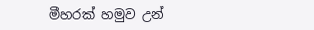මීහරක් හමුව උන්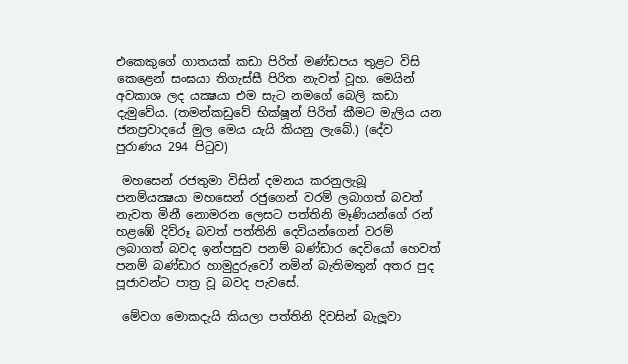එකෙකුගේ ගාතයක් කඩා පිරිත් මණ්ඩපය තුළට විසි කෙළෙන් සංඝයා තිගැස්සී පිරිත නැවත් වූහ. මෙයින් අවකාශ ලද යක්‍ෂයා එම සැට නමගේ බෙලි කඩා දැමුවේය. (තමන්කඩුවේ භික්ෂූන් පිරිත් කීමට මැලිය යන ජනප්‍රවාදයේ මුල මෙය යැයි කියනු ලැබේ.) (දේව පුරාණය 294 පිටුව)

 මහසෙන් රජතුමා විසින් දමනය කරනුලැබූ පනම්යක්‍ෂයා මහසෙන් රජුගෙන් වරම් ලබාගත් බවත් නැවත මිනී නොමරන ලෙසට පත්තිනි මෑණියන්ගේ රන් හළඹේ දිව්රූ බවත් පත්තිනි දෙවියන්ගෙන් වරම් ලබාගත් බවද ඉන්පසුව පනම් බණ්ඩාර දෙවියෝ හෙවත් පනම් බණ්ඩාර හාමුදුරුවෝ නමින් බැතිමතුන් අතර පුද පූජාවන්ට පාත්‍ර වූ බවද පැවසේ.

 මේවග මොකදැයි කියලා පත්තිනි දිවසින් බැලූවා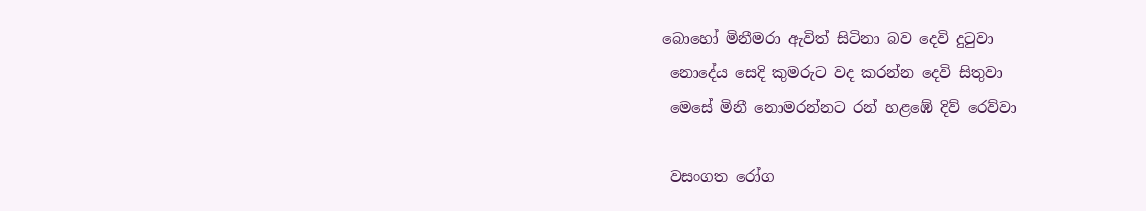බොහෝ මිනීමරා ඇවිත් සිටිනා බව දෙවි දුටුවා
 නොදේය සෙදි කුමරුට වද කරන්න දෙවි සිතුවා
 මෙසේ මිනී නොමරන්නට රන් හළඹේ දිව් රෙව්වා

 වසංගත රෝග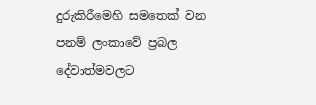දුරුකිරීමෙහි සමතෙක් වන පනම් ලංකාවේ ප්‍රබල දේවාත්මවලට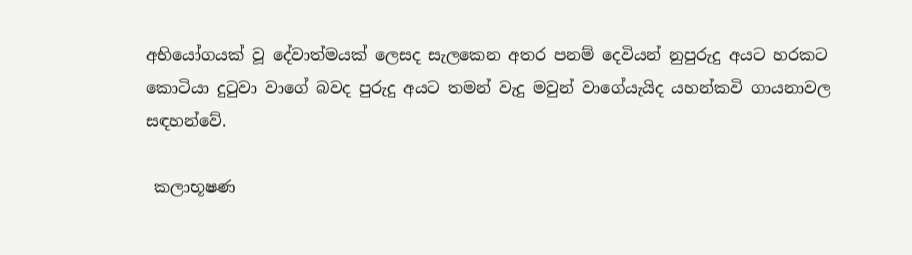අභියෝගයක් වූ දේවාත්මයක් ලෙසද සැලකෙන අතර පනම් දෙවියන් නුපුරුදු අයට හරකට කොටියා දුටුවා වාගේ බවද පුරුදු අයට තමන් වැදු මවුන් වාගේයැයිද යහන්කවි ගායනාවල සඳහන්වේ.

 කලාභූෂණ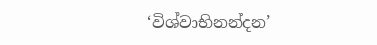‘විශ්වාභිනන්දන’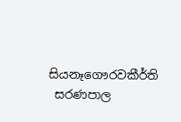සියනෑගෞරවකීර්ති
 සරණපාල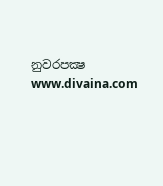නුවරපක්‍ෂ
www.divaina.com